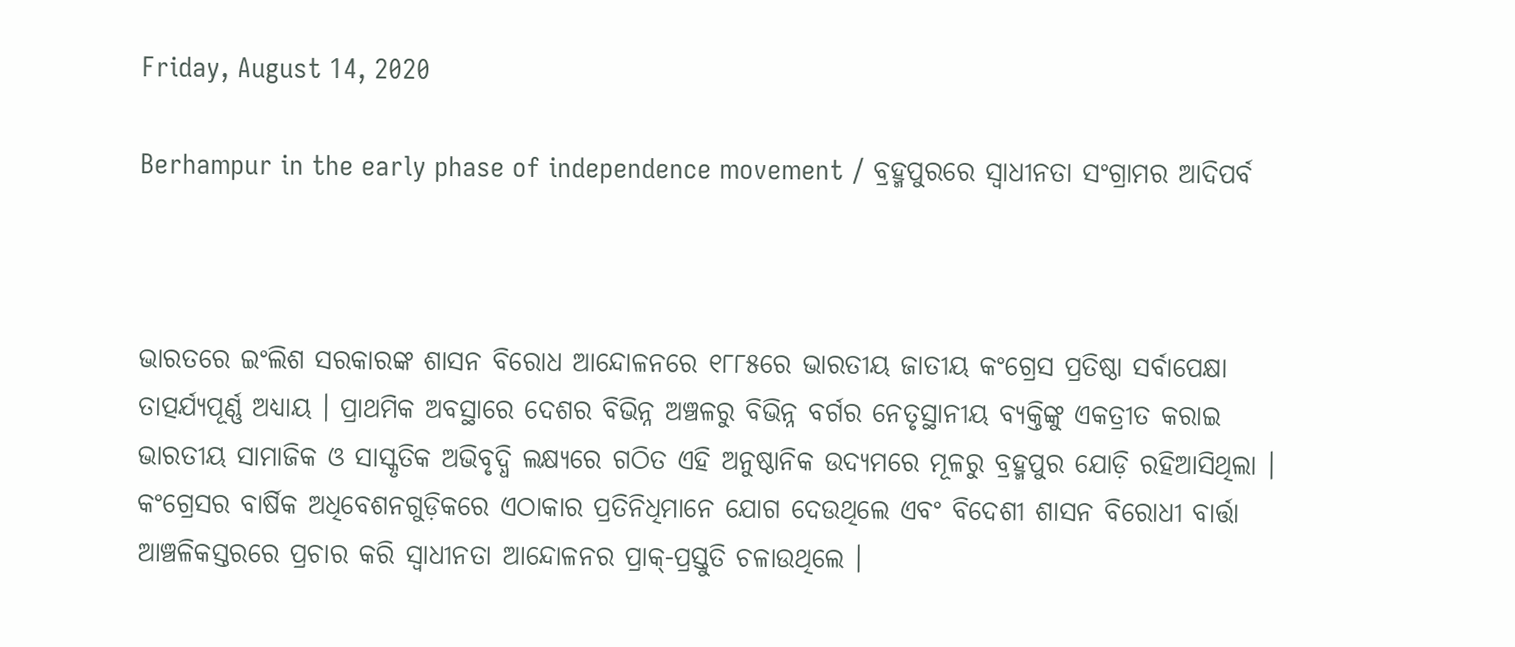Friday, August 14, 2020

Berhampur in the early phase of independence movement / ବ୍ରହ୍ମପୁରରେ ସ୍ୱାଧୀନତା ସଂଗ୍ରାମର ଆଦିପର୍ବ



ଭାରତରେ ଇଂଲିଶ ସରକାରଙ୍କ ଶାସନ ବିରୋଧ ଆନ୍ଦୋଳନରେ ୧୮୮୫ରେ ଭାରତୀୟ ଜାତୀୟ କଂଗ୍ରେସ ପ୍ରତିଷ୍ଠା ସର୍ବାପେକ୍ଷା ତାତ୍ପର୍ଯ୍ୟପୂର୍ଣ୍ଣ ଅଧ୍ୟାୟ । ପ୍ରାଥମିକ ଅବସ୍ଥାରେ ଦେଶର ବିଭିନ୍ନ ଅଞ୍ଚଳରୁ ବିଭିନ୍ନ ବର୍ଗର ନେତୃସ୍ଥାନୀୟ ବ୍ୟକ୍ତିଙ୍କୁ ଏକତ୍ରୀତ କରାଇ ଭାରତୀୟ ସାମାଜିକ ଓ ସାସ୍କୃତିକ ଅଭିବୃଦ୍ଧି ଲକ୍ଷ୍ୟରେ ଗଠିତ ଏହି ଅନୁଷ୍ଠାନିକ ଉଦ୍ୟମରେ ମୂଳରୁ ବ୍ରହ୍ମପୁର ଯୋଡ଼ି ରହିଆସିଥିଲା । କଂଗ୍ରେସର ବାର୍ଷିକ ଅଧିବେଶନଗୁଡ଼ିକରେ ଏଠାକାର ପ୍ରତିନିଧିମାନେ ଯୋଗ ଦେଉଥିଲେ ଏବଂ ବିଦେଶୀ ଶାସନ ବିରୋଧୀ ବାର୍ତ୍ତା ଆଞ୍ଚଳିକସ୍ତରରେ ପ୍ରଚାର କରି ସ୍ୱାଧୀନତା ଆନ୍ଦୋଳନର ପ୍ରାକ୍-ପ୍ରସ୍ତୁତି ଚଳାଉଥିଲେ ।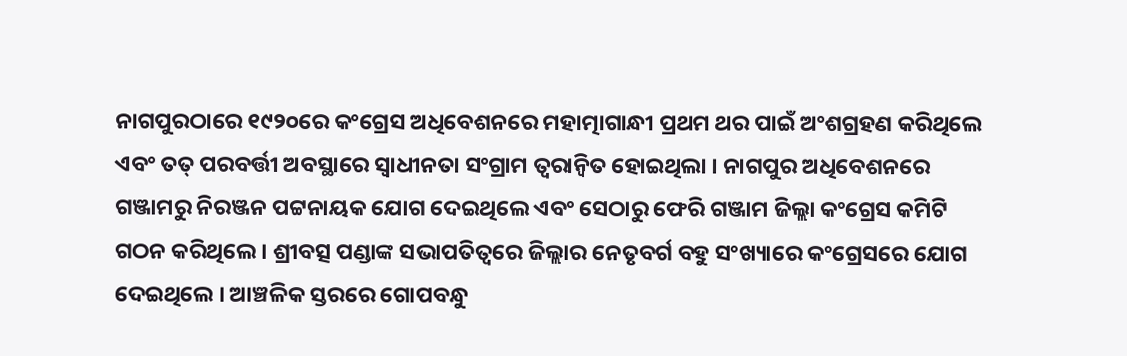ନାଗପୁରଠାରେ ୧୯୨୦ରେ କଂଗ୍ରେସ ଅଧିବେଶନରେ ମହାତ୍ମାଗାନ୍ଧୀ ପ୍ରଥମ ଥର ପାଇଁ ଅଂଶଗ୍ରହଣ କରିଥିଲେ ଏବଂ ତତ୍ ପରବର୍ତ୍ତୀ ଅବସ୍ଥାରେ ସ୍ୱାଧୀନତା ସଂଗ୍ରାମ ତ୍ୱରାନ୍ୱିତ ହୋଇଥିଲା । ନାଗପୁର ଅଧିବେଶନରେ ଗଞ୍ଜାମରୁ ନିରଞ୍ଜନ ପଟ୍ଟନାୟକ ଯୋଗ ଦେଇଥିଲେ ଏବଂ ସେଠାରୁ ଫେରି ଗଞ୍ଜାମ ଜିଲ୍ଲା କଂଗ୍ରେସ କମିଟି ଗଠନ କରିଥିଲେ । ଶ୍ରୀବତ୍ସ ପଣ୍ଡାଙ୍କ ସଭାପତିତ୍ୱରେ ଜିଲ୍ଲାର ନେତୃବର୍ଗ ବହୁ ସଂଖ୍ୟାରେ କଂଗ୍ରେସରେ ଯୋଗ ଦେଇଥିଲେ । ଆଞ୍ଚଳିକ ସ୍ତରରେ ଗୋପବନ୍ଧୁ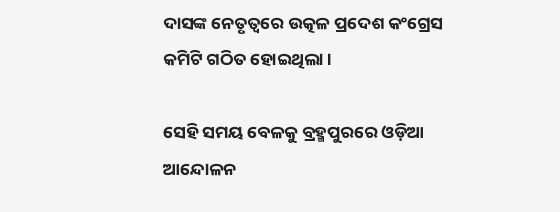ଦାସଙ୍କ ନେତୃତ୍ୱରେ ଉତ୍କଳ ପ୍ରଦେଶ କଂଗ୍ରେସ କମିଟି ଗଠିତ ହୋଇଥିଲା ।

ସେହି ସମୟ ବେଳକୁ ବ୍ରହ୍ମପୁରରେ ଓଡ଼ିଆ ଆନ୍ଦୋଳନ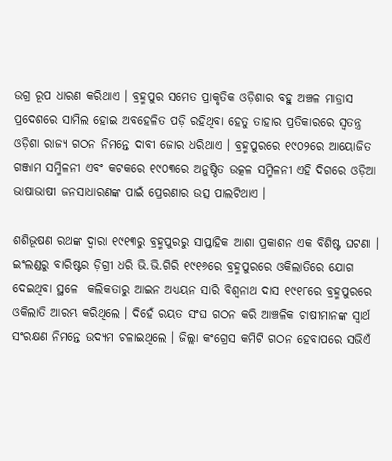ଉଗ୍ର ରୂପ ଧାରଣ କରିଥାଏ । ବ୍ରହ୍ମପୁର ସମେତ ପ୍ରାକୃତିକ ଓଡ଼ିଶାର ବହୁ ଅଞ୍ଚଳ ମାଡ୍ରାସ ପ୍ରଦେଶରେ ସାମିଲ ହୋଇ ଅବହେଳିତ ପଡ଼ି ରହିଥିବା ହେତୁ ତାହାର ପ୍ରତିକାରରେ ସ୍ୱତନ୍ତ୍ର ଓଡ଼ିଶା ରାଜ୍ୟ ଗଠନ ନିମନ୍ତେ ଦାବୀ ଜୋର ଧରିଥାଏ । ବ୍ରହ୍ମପୁରରେ ୧୯୦୨ରେ ଆୟୋଜିତ ଗଞ୍ଜାମ ସମ୍ମିଳନୀ ଏବଂ କଟକରେ ୧୯୦୩ରେ ଅନୁଷ୍ଠିତ ଉତ୍କଳ ସମ୍ମିଳନୀ ଏହି ଦିଗରେ ଓଡ଼ିଆ ଭାଷାଭାଷୀ ଜନସାଧାରଣଙ୍କ ପାଇଁ ପ୍ରେରଣାର ଉତ୍ସ ପାଲଟିଥାଏ ।

ଶଶିଭୂଷଣ ରଥଙ୍କ ଦ୍ୱାରା ୧୯୧୩ରୁ ବ୍ରହ୍ମପୁରରୁ ସାପ୍ତାହିକ ଆଶା ପ୍ରକାଶନ ଏକ ବିଶିଷ୍ଟ ଘଟଣା । ଇଂଲଣ୍ଡରୁ ବାରିଷ୍ଟର ଡ଼ିଗ୍ରୀ ଧରି ଭି.ଭି.ଗିରି ୧୯୧୬ରେ ବ୍ରହ୍ମପୁରରେ ଓକିଲାତିରେ ଯୋଗ ଦେଇଥିବା ସ୍ଥଳେ  କଲିକତାରୁ ଆଇନ ଅଧ୍ୟୟନ ସାରି ବିଶ୍ୱନାଥ ଦାସ ୧୯୧୮ରେ ବ୍ରହ୍ମପୁରରେ ଓକିଲାତି ଆରମ୍ଭ କରିଥିଲେ । ଦିହେଁ ରୟତ ସଂଘ ଗଠନ କରି ଆଞ୍ଚଳିକ ଚାଷୀମାନଙ୍କ ସ୍ୱାର୍ଥ ସଂରକ୍ଷଣ ନିମନ୍ତେ ଉଦ୍ୟମ ଚଳାଇଥିଲେ । ଜିଲ୍ଲା କଂଗ୍ରେସ କମିଟି ଗଠନ ହେବାପରେ ସଭିଏଁ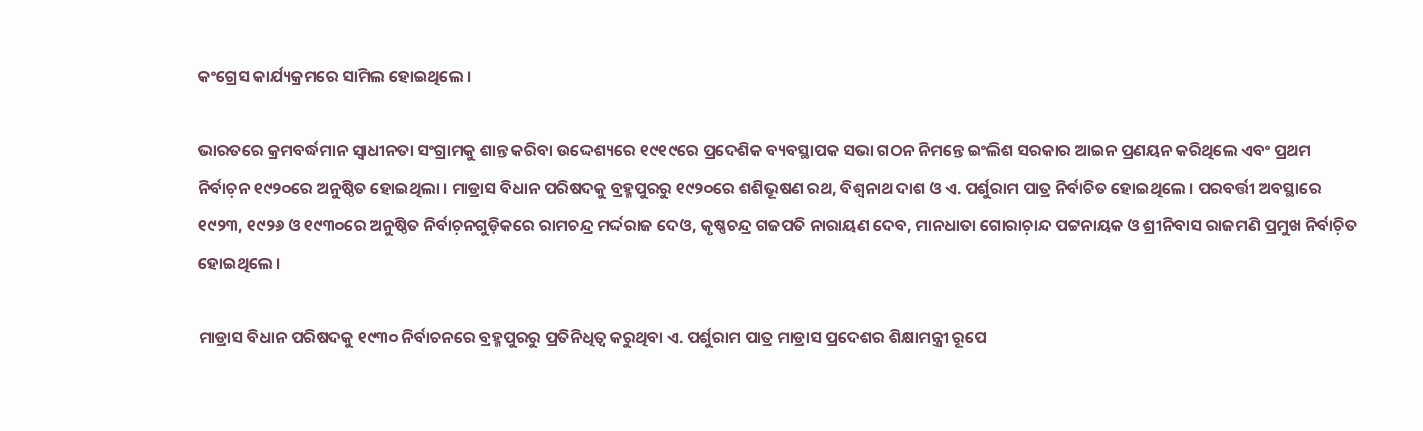କଂଗ୍ରେସ କାର୍ଯ୍ୟକ୍ରମରେ ସାମିଲ ହୋଇଥିଲେ ।

ଭାରତରେ କ୍ରମବର୍ଦ୍ଧମାନ ସ୍ୱାଧୀନତା ସଂଗ୍ରାମକୁ ଶାନ୍ତ କରିବା ଉଦ୍ଦେଶ୍ୟରେ ୧୯୧୯ରେ ପ୍ରଦେଶିକ ବ୍ୟବସ୍ଥାପକ ସଭା ଗଠନ ନିମନ୍ତେ ଇଂଲିଶ ସରକାର ଆଇନ ପ୍ରଣୟନ କରିଥିଲେ ଏବଂ ପ୍ରଥମ ନିର୍ବାଚ଼ନ ୧୯୨୦ରେ ଅନୁଷ୍ଠିତ ହୋଇଥିଲା । ମାଡ୍ରାସ ବିଧାନ ପରିଷଦକୁ ବ୍ରହ୍ମପୁରରୁ ୧୯୨୦ରେ ଶଶିଭୂଷଣ ରଥ, ବିଶ୍ୱନାଥ ଦାଶ ଓ ଏ. ପର୍ଶୁରାମ ପାତ୍ର ନିର୍ବାଚିତ ହୋଇଥିଲେ । ପରବର୍ତ୍ତୀ ଅବସ୍ଥାରେ ୧୯୨୩, ୧୯୨୬ ଓ ୧୯୩୦ରେ ଅନୁଷ୍ଠିତ ନିର୍ବାଚ଼ନଗୁଡ଼ିକରେ ରାମଚନ୍ଦ୍ର ମର୍ଦ୍ଦରାଜ ଦେଓ, କୃଷ୍ଣଚନ୍ଦ୍ର ଗଜପତି ନାରାୟଣ ଦେବ, ମାନଧାତା ଗୋରାଚ଼ାନ୍ଦ ପଟ୍ଟନାୟକ ଓ ଶ୍ରୀନିବାସ ରାଜମଣି ପ୍ରମୁଖ ନିର୍ବାଚ଼ିତ ହୋଇଥିଲେ ।

ମାଡ୍ରାସ ବିଧାନ ପରିଷଦକୁ ୧୯୩୦ ନିର୍ବାଚନରେ ବ୍ରହ୍ମପୁରରୁ ପ୍ରତିନିଧିତ୍ୱ କରୁଥିବା ଏ. ପର୍ଶୁରାମ ପାତ୍ର ମାଡ୍ରାସ ପ୍ରଦେଶର ଶିକ୍ଷାମନ୍ତ୍ରୀ ରୂପେ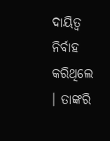ଦାୟିତ୍ୱ ନିର୍ବାହ କରିଥିଲେ । ତାଙ୍କରି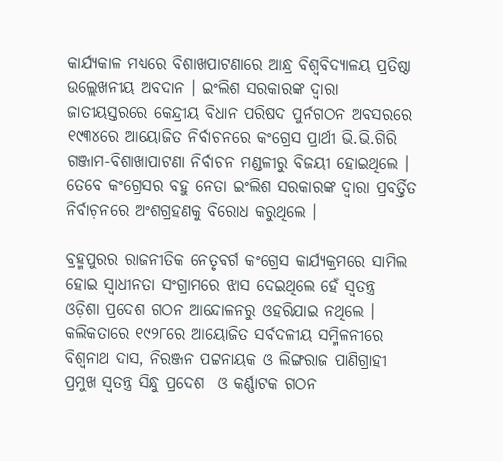କାର୍ଯ୍ୟକାଳ ମଧ୍ୟରେ ବିଶାଖପାଟଣାରେ ଆନ୍ଧ୍ର ବିଶ୍ୱବିଦ୍ୟାଳୟ ପ୍ରତିଷ୍ଠା ଉଲ୍ଲେଖନୀୟ ଅବଦାନ । ଇଂଲିଶ ସରକାରଙ୍କ ଦ୍ୱାରା ଜାତୀୟସ୍ତରରେ କେନ୍ଦ୍ରୀୟ ବିଧାନ ପରିଷଦ ପୁର୍ନଗଠନ ଅବସରରେ ୧୯୩୪ରେ ଆୟୋଜିତ ନିର୍ବାଚନରେ କଂଗ୍ରେସ ପ୍ରାର୍ଥୀ ଭି.ଭି.ଗିରି ଗଞ୍ଜାମ-ବିଶାଖାପାଟଣା ନିର୍ବାଚନ ମଣ୍ଡଳୀରୁ ବିଜୟୀ ହୋଇଥିଲେ । ତେବେ କଂଗ୍ରେସର ବହୁ ନେତା ଇଂଲିଶ ସରକାରଙ୍କ ଦ୍ୱାରା ପ୍ରବର୍ତ୍ତିତ ନିର୍ବାଚ଼ନରେ ଅଂଶଗ୍ରହଣକୁ ବିରୋଧ କରୁଥିଲେ ।

ବ୍ରହ୍ମପୁରର ରାଜନୀତିକ ନେତୃବର୍ଗ କଂଗ୍ରେସ କାର୍ଯ୍ୟକ୍ରମରେ ସାମିଲ ହୋଇ ସ୍ୱାଧୀନତା ସଂଗ୍ରାମରେ ଝାସ ଦେଇଥିଲେ ହେଁ ସ୍ୱତନ୍ତ୍ର ଓଡ଼ିଶା ପ୍ରଦେଶ ଗଠନ ଆନ୍ଦୋଳନରୁ ଓହରିଯାଇ ନଥିଲେ । କଲିକତାରେ ୧୯୨୮ରେ ଆୟୋଜିତ ସର୍ବଦଳୀୟ ସମ୍ମିଳନୀରେ ବିଶ୍ୱନାଥ ଦାସ, ନିରଞ୍ଜନ ପଟ୍ଟନାୟକ ଓ ଲିଙ୍ଗରାଜ ପାଣିଗ୍ରାହୀ ପ୍ରମୁଖ ସ୍ୱତନ୍ତ୍ର ସିନ୍ଧୁ ପ୍ରଦେଶ  ଓ କର୍ଣ୍ଣାଟକ ଗଠନ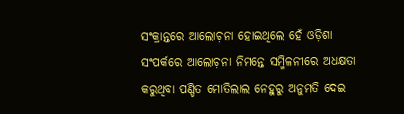ସଂକ୍ରାନ୍ତରେ ଆଲୋଚ଼ନା ହୋଇଥିଲେ ହେଁ ଓଡ଼ିଶା ସଂପର୍କରେ ଆଲୋଚ଼ନା ନିମନ୍ତେ ସମ୍ମିଳନୀରେ ଅଧକ୍ଷତା କରୁଥିବା ପଣ୍ଡିତ ମୋତିଲାଲ ନେହୁରୁ ଅନୁମତି ଦେଇ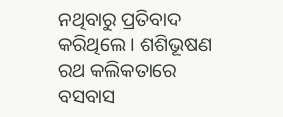ନଥିବାରୁ ପ୍ରତିବାଦ କରିଥିଲେ । ଶଶିଭୂଷଣ ରଥ କଲିକତାରେ ବସବାସ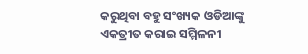କରୁଥିବା ବହୁ ସଂଖ୍ୟକ ଓଡିଆଙ୍କୁ ଏକତ୍ରୀତ କରାଇ ସମ୍ମିଳନୀ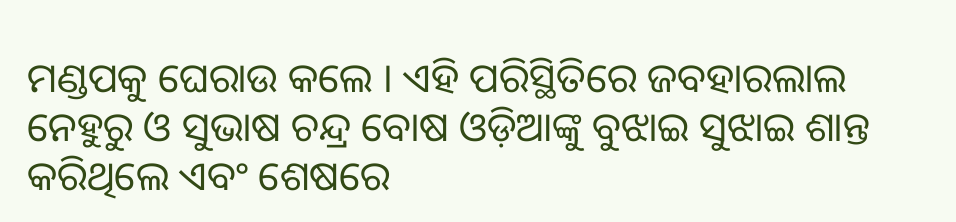ମଣ୍ଡପକୁ ଘେରାଉ କଲେ । ଏହି ପରିସ୍ଥିତିରେ ଜବହାରଲାଲ ନେହୁରୁ ଓ ସୁଭାଷ ଚନ୍ଦ୍ର ବୋଷ ଓଡ଼ିଆଙ୍କୁ ବୁଝାଇ ସୁଝାଇ ଶାନ୍ତ କରିଥିଲେ ଏବଂ ଶେଷରେ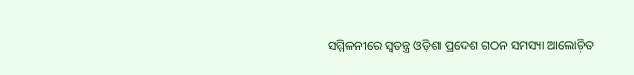ସମ୍ମିଳନୀରେ ସ୍ୱତନ୍ତ୍ର ଓଡ଼ିଶା ପ୍ରଦେଶ ଗଠନ ସମସ୍ୟା ଆଲୋଚ଼ିତ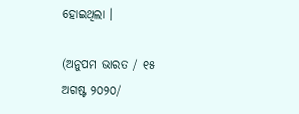ହୋଇଥିଲା ।

(ଅନୁପମ ଭାରତ / ୧୫ ଅଗଷ୍ଟ ୨୦୨୦/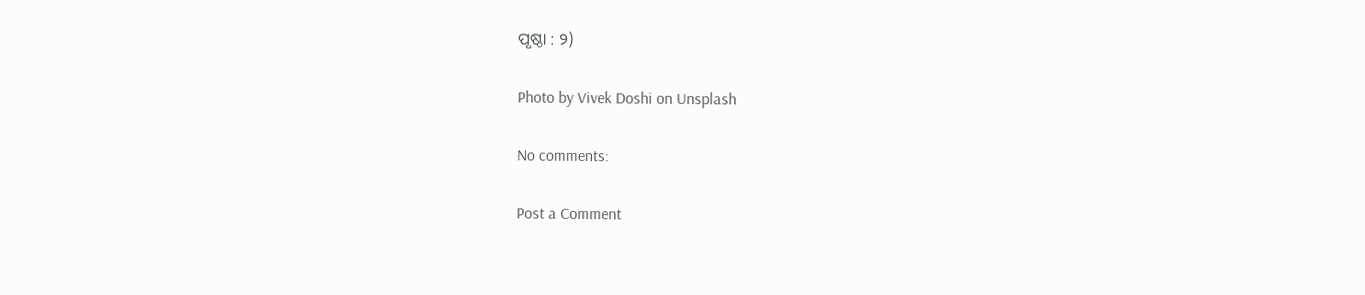ପୃଷ୍ଠା : ୨)

Photo by Vivek Doshi on Unsplash

No comments:

Post a Comment